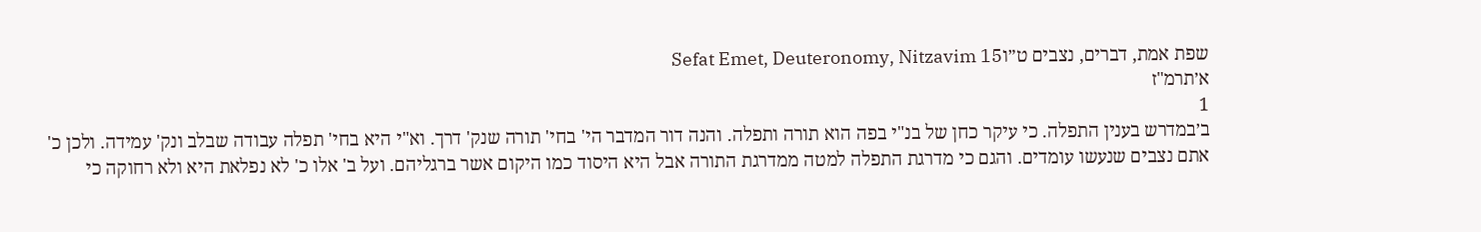שפת אמת, דברים, נצבים ט״וSefat Emet, Deuteronomy, Nitzavim 15
א׳תרמ"ז
1
ב׳במדרש בענין התפלה. כי עיקר כחן של בנ"י בפה הוא תורה ותפלה. והנה דור המדבר הי' בחי' תורה שנק' דרך. וא"י היא בחי' תפלה עבודה שבלב ונק' עמידה. ולכן כ' אתם נצבים שנעשו עומדים. והגם כי מדרגת התפלה למטה ממדרגת התורה אבל היא היסוד כמו היקום אשר ברגליהם. ועל ב' אלו כ' לא נפלאת היא ולא רחוקה כי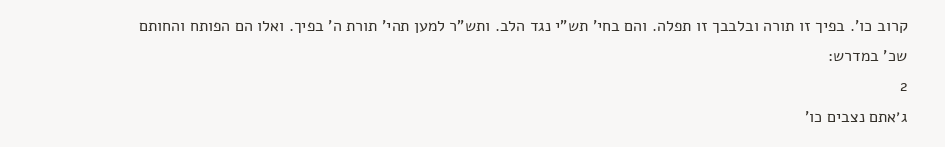קרוב כו'. בפיך זו תורה ובלבבך זו תפלה. והם בחי' תש"י נגד הלב. ותש"ר למען תהי' תורת ה' בפיך. ואלו הם הפותח והחותם שכ' במדרש:
2
ג׳אתם נצבים כו'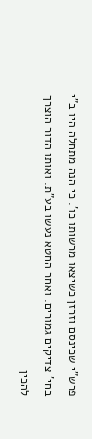פרש"י שכינסם וזרזן כשיצאו מרשותו כו'. כי הנה מתחלה היו ב"י בחי' צדיקים גמורים. ואחר החטא נעשו בע"ת. ואותו הדור הוצרך להכין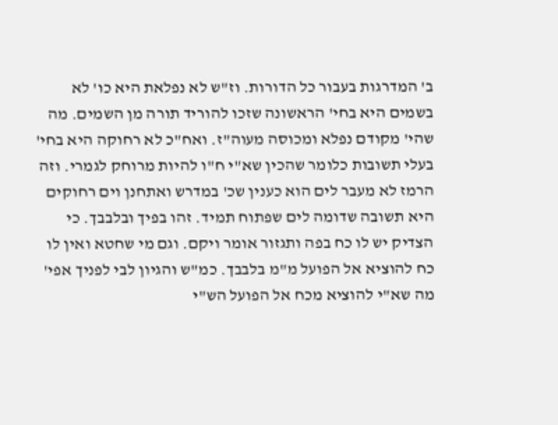ב' המדרגות בעבור כל הדורות. וז"ש לא נפלאת היא כו' לא בשמים היא בחי' הראשונה שזכו להוריד תורה מן השמים. מה שהי' מקודם נפלא ומכוסה מעוה"ז. ואח"כ לא רחוקה היא בחי' בעלי תשובות כלומר שהכין שא"י ח"ו להיות מרוחק לגמרי. וזה הרמז לא מעבר לים הוא כענין שכ' במדרש ואתחנן וים רחוקים היא תשובה שדומה לים שפתוח תמיד. זהו בפיך ובלבבך. כי הצדיק יש לו כח בפה ותגזור אומר ויקם. וגם מי שחטא ואין לו כח להוציא אל הפועל מ"מ בלבבך. כמ"ש והגיון לבי לפניך אפי' מה שא"י להוציא מכח אל הפועל הש"י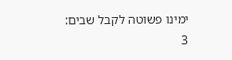ימינו פשוטה לקבל שבים:
3